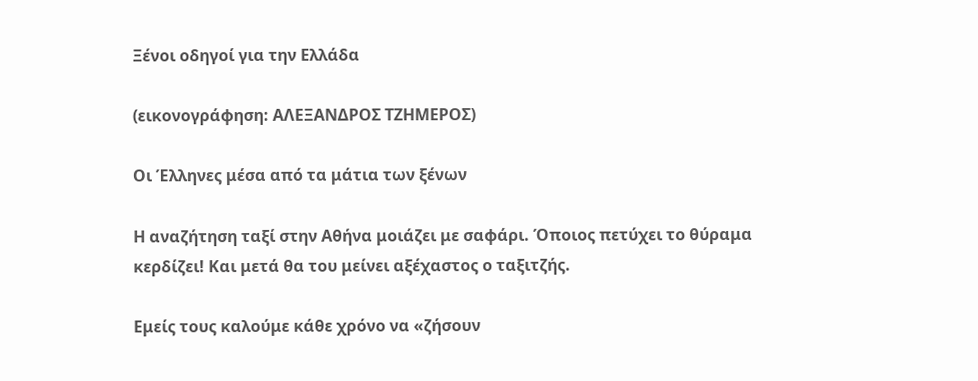Ξένοι οδηγοί για την Ελλάδα

(εικονογράφηση: ΑΛΕΞΑΝΔΡΟΣ ΤΖΗΜΕΡΟΣ)

Οι Έλληνες μέσα από τα μάτια των ξένων

Η αναζήτηση ταξί στην Αθήνα μοιάζει με σαφάρι. Όποιος πετύχει το θύραμα κερδίζει! Και μετά θα του μείνει αξέχαστος ο ταξιτζής.

Εμείς τους καλούμε κάθε χρόνο να «ζήσουν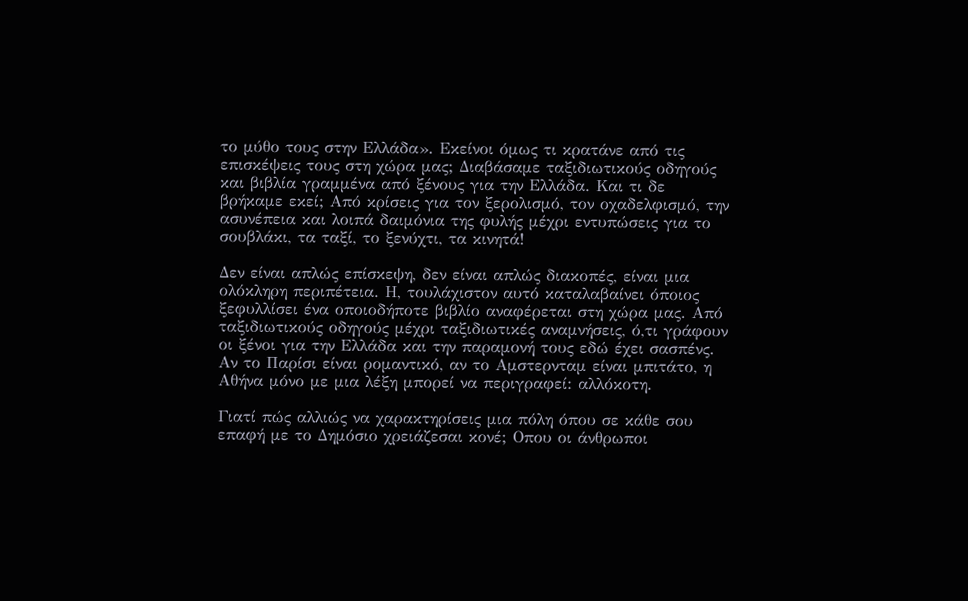το μύθο τους στην Ελλάδα». Εκείνοι όμως τι κρατάνε από τις επισκέψεις τους στη χώρα μας; Διαβάσαμε ταξιδιωτικούς οδηγούς και βιβλία γραμμένα από ξένους για την Ελλάδα. Και τι δε βρήκαμε εκεί; Από κρίσεις για τον ξερολισμό, τον οχαδελφισμό, την ασυνέπεια και λοιπά δαιμόνια της φυλής μέχρι εντυπώσεις για το σουβλάκι, τα ταξί, το ξενύχτι, τα κινητά!

Δεν είναι απλώς επίσκεψη, δεν είναι απλώς διακοπές, είναι μια ολόκληρη περιπέτεια. Η, τουλάχιστον αυτό καταλαβαίνει όποιος ξεφυλλίσει ένα οποιοδήποτε βιβλίο αναφέρεται στη χώρα μας. Από ταξιδιωτικούς οδηγούς μέχρι ταξιδιωτικές αναμνήσεις, ό,τι γράφουν οι ξένοι για την Ελλάδα και την παραμονή τους εδώ έχει σασπένς. Αν το Παρίσι είναι ρομαντικό, αν το Αμστερνταμ είναι μπιτάτο, η Αθήνα μόνο με μια λέξη μπορεί να περιγραφεί: αλλόκοτη.

Γιατί πώς αλλιώς να χαρακτηρίσεις μια πόλη όπου σε κάθε σου επαφή με το Δημόσιο χρειάζεσαι κονέ; Οπου οι άνθρωποι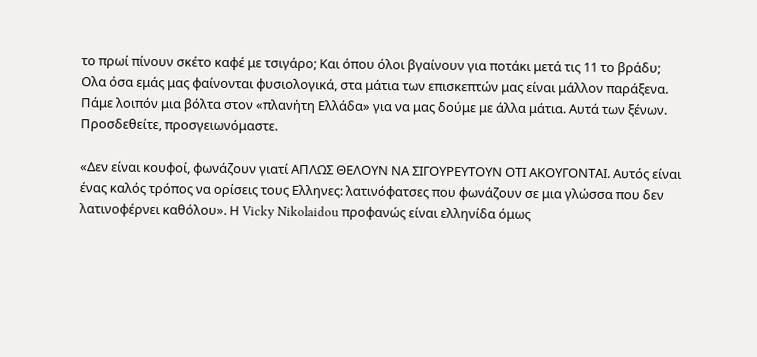το πρωί πίνουν σκέτο καφέ με τσιγάρο; Και όπου όλοι βγαίνουν για ποτάκι μετά τις 11 το βράδυ; Ολα όσα εμάς μας φαίνονται φυσιολογικά, στα μάτια των επισκεπτών μας είναι μάλλον παράξενα. Πάμε λοιπόν μια βόλτα στον «πλανήτη Ελλάδα» για να μας δούμε με άλλα μάτια. Αυτά των ξένων. Προσδεθείτε, προσγειωνόμαστε.

«Δεν είναι κουφοί, φωνάζουν γιατί ΑΠΛΩΣ ΘΕΛΟΥΝ ΝΑ ΣΙΓΟΥΡΕΥΤΟΥΝ ΟΤΙ ΑΚΟΥΓΟΝΤΑΙ. Αυτός είναι ένας καλός τρόπος να ορίσεις τους Ελληνες: λατινόφατσες που φωνάζουν σε μια γλώσσα που δεν λατινοφέρνει καθόλου». Η Vicky Nikolaidou προφανώς είναι ελληνίδα όμως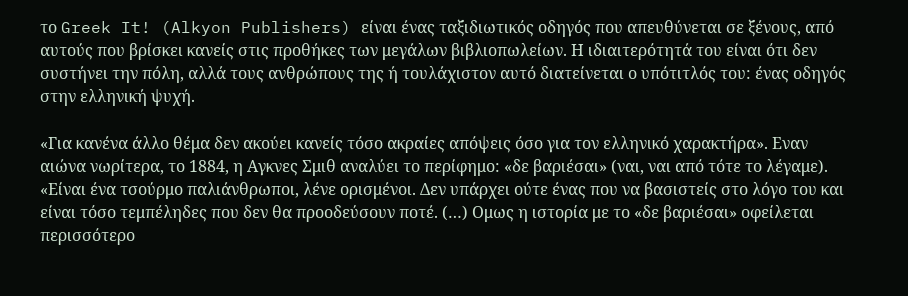το Greek It! (Alkyon Publishers) είναι ένας ταξιδιωτικός οδηγός που απευθύνεται σε ξένους, από αυτούς που βρίσκει κανείς στις προθήκες των μεγάλων βιβλιοπωλείων. Η ιδιαιτερότητά του είναι ότι δεν συστήνει την πόλη, αλλά τους ανθρώπους της ή τουλάχιστον αυτό διατείνεται ο υπότιτλός του: ένας οδηγός στην ελληνική ψυχή.

«Για κανένα άλλο θέμα δεν ακούει κανείς τόσο ακραίες απόψεις όσο για τον ελληνικό χαρακτήρα». Εναν αιώνα νωρίτερα, το 1884, η Αγκνες Σμιθ αναλύει το περίφημο: «δε βαριέσαι» (ναι, ναι από τότε το λέγαμε). «Είναι ένα τσούρμο παλιάνθρωποι, λένε ορισμένοι. Δεν υπάρχει ούτε ένας που να βασιστείς στο λόγο του και είναι τόσο τεμπέληδες που δεν θα προοδεύσουν ποτέ. (…) Ομως η ιστορία με το «δε βαριέσαι» οφείλεται περισσότερο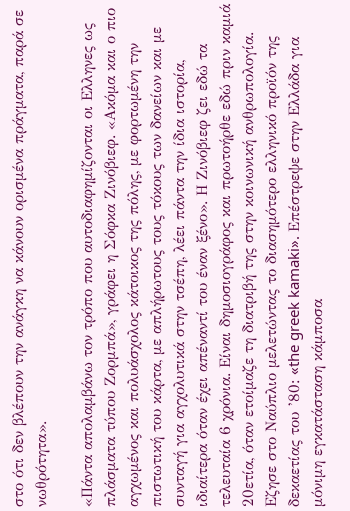στο ότι δεν βλέπουν την ανάγκη να κάνουν ορισμένα πράγματα, παρά σε νωθρότητα».

«Πάντα απολαμβάνω τον τρόπο που αυτοδιαφημίζονται οι Ελληνες ως πλάσματα τύπου Ζορμπά», γράφει η Σόφκα Ζινόβιεφ. «Ακόμα και ο πιο αγχωμένος και πολυάσχολος κάτοικος της πόλης, με φορτωμένη την πιστωτική του κάρτα, με απλήρωτους τους τόκους των δανείων και με συνταγή για αγχολυτικά στην τσέπη, λέει πάντα την ίδια ιστορία, ιδιαίτερα όταν έχει απέναντί του έναν ξένο». Η Ζινόβιεφ ζει εδώ τα τελευταία 6 χρόνια. Είναι δημοσιογράφος και πρωτοήρθε εδώ πριν καμιά 20ετία, όταν ετοίμαζε τη διατριβή της στην κοινωνική ανθρωπολογία. Εζησε στο Ναύπλιο μελετώντας το διασημότερο ελληνικό προϊόν της δεκαετίας του ’80: «the greek kamaki». Επέστρεψε στην Ελλάδα για μόνιμη εγκατάσταση κάμποσα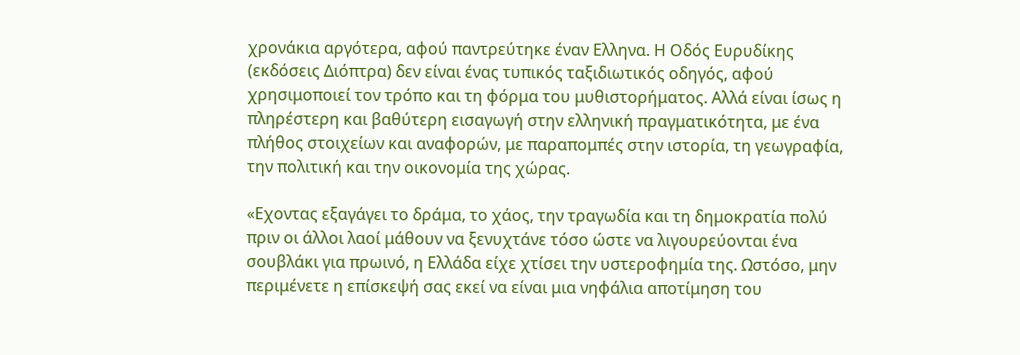χρονάκια αργότερα, αφού παντρεύτηκε έναν Ελληνα. Η Οδός Ευρυδίκης (εκδόσεις Διόπτρα) δεν είναι ένας τυπικός ταξιδιωτικός οδηγός, αφού χρησιμοποιεί τον τρόπο και τη φόρμα του μυθιστορήματος. Αλλά είναι ίσως η πληρέστερη και βαθύτερη εισαγωγή στην ελληνική πραγματικότητα, με ένα πλήθος στοιχείων και αναφορών, με παραπομπές στην ιστορία, τη γεωγραφία, την πολιτική και την οικονομία της χώρας.

«Εχοντας εξαγάγει το δράμα, το χάος, την τραγωδία και τη δημοκρατία πολύ πριν οι άλλοι λαοί μάθουν να ξενυχτάνε τόσο ώστε να λιγουρεύονται ένα σουβλάκι για πρωινό, η Ελλάδα είχε χτίσει την υστεροφημία της. Ωστόσο, μην περιμένετε η επίσκεψή σας εκεί να είναι μια νηφάλια αποτίμηση του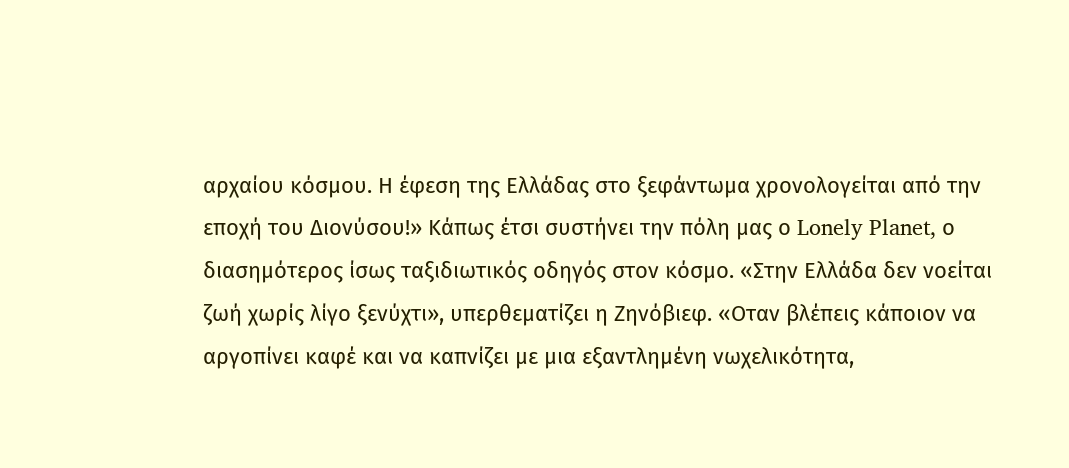αρχαίου κόσμου. Η έφεση της Ελλάδας στο ξεφάντωμα χρονολογείται από την εποχή του Διονύσου!» Κάπως έτσι συστήνει την πόλη μας ο Lonely Planet, ο διασημότερος ίσως ταξιδιωτικός οδηγός στον κόσμο. «Στην Ελλάδα δεν νοείται ζωή χωρίς λίγο ξενύχτι», υπερθεματίζει η Ζηνόβιεφ. «Οταν βλέπεις κάποιον να αργοπίνει καφέ και να καπνίζει με μια εξαντλημένη νωχελικότητα,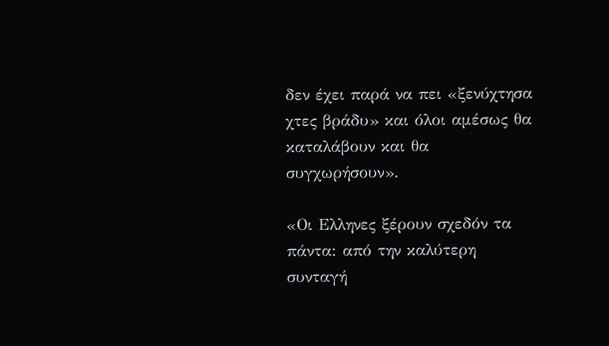δεν έχει παρά να πει «ξενύχτησα χτες βράδυ» και όλοι αμέσως θα καταλάβουν και θα συγχωρήσουν».

«Οι Ελληνες ξέρουν σχεδόν τα πάντα: από την καλύτερη συνταγή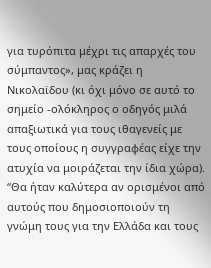για τυρόπιτα μέχρι τις απαρχές του σύμπαντος», μας κράζει η Νικολαϊδου (κι όχι μόνο σε αυτό το σημείο -ολόκληρος ο οδηγός μιλά απαξιωτικά για τους ιθαγενείς με τους οποίους η συγγραφέας είχε την ατυχία να μοιράζεται την ίδια χώρα). “Θα ήταν καλύτερα αν ορισμένοι από αυτούς που δημοσιοποιούν τη γνώμη τους για την Ελλάδα και τους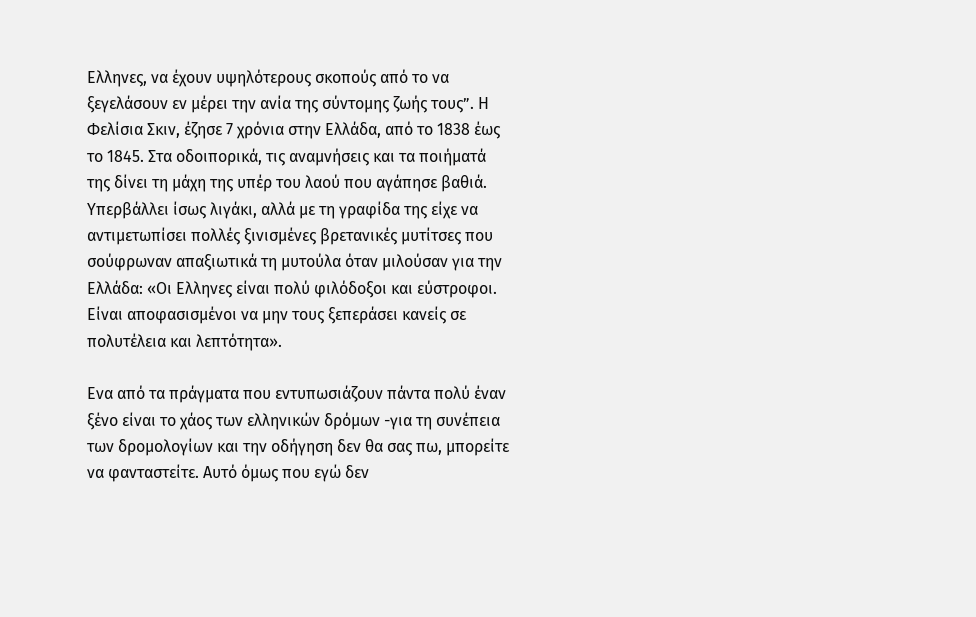Ελληνες, να έχουν υψηλότερους σκοπούς από το να ξεγελάσουν εν μέρει την ανία της σύντομης ζωής τους”. Η Φελίσια Σκιν, έζησε 7 χρόνια στην Ελλάδα, από το 1838 έως το 1845. Στα οδοιπορικά, τις αναμνήσεις και τα ποιήματά της δίνει τη μάχη της υπέρ του λαού που αγάπησε βαθιά. Υπερβάλλει ίσως λιγάκι, αλλά με τη γραφίδα της είχε να αντιμετωπίσει πολλές ξινισμένες βρετανικές μυτίτσες που σούφρωναν απαξιωτικά τη μυτούλα όταν μιλούσαν για την Ελλάδα: «Οι Ελληνες είναι πολύ φιλόδοξοι και εύστροφοι. Είναι αποφασισμένοι να μην τους ξεπεράσει κανείς σε πολυτέλεια και λεπτότητα».

Ενα από τα πράγματα που εντυπωσιάζουν πάντα πολύ έναν ξένο είναι το χάος των ελληνικών δρόμων -για τη συνέπεια των δρομολογίων και την οδήγηση δεν θα σας πω, μπορείτε να φανταστείτε. Αυτό όμως που εγώ δεν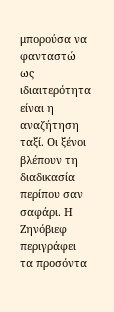μπορούσα να φανταστώ ως ιδιαιτερότητα είναι η αναζήτηση ταξί. Οι ξένοι βλέπουν τη διαδικασία περίπου σαν σαφάρι. Η Ζηνόβιεφ περιγράφει τα προσόντα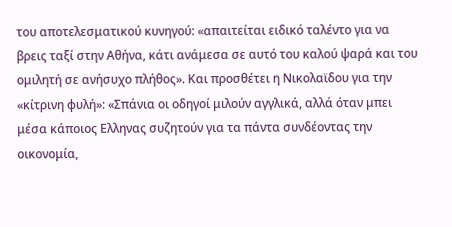του αποτελεσματικού κυνηγού: «απαιτείται ειδικό ταλέντο για να βρεις ταξί στην Αθήνα, κάτι ανάμεσα σε αυτό του καλού ψαρά και του ομιλητή σε ανήσυχο πλήθος». Και προσθέτει η Νικολαϊδου για την «κίτρινη φυλή»: «Σπάνια οι οδηγοί μιλούν αγγλικά, αλλά όταν μπει μέσα κάποιος Ελληνας συζητούν για τα πάντα συνδέοντας την οικονομία,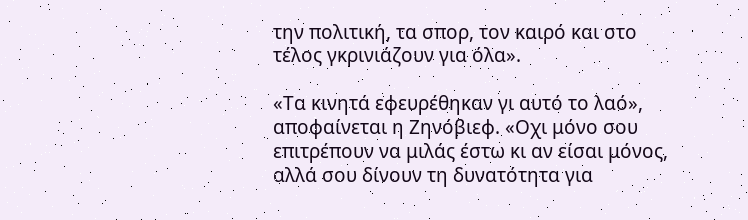την πολιτική, τα σπορ, τον καιρό και στο τέλος γκρινιάζουν για όλα».

«Τα κινητά εφευρέθηκαν γι αυτό το λαό», αποφαίνεται η Ζηνόβιεφ. «Οχι μόνο σου επιτρέπουν να μιλάς έστω κι αν είσαι μόνος, αλλά σου δίνουν τη δυνατότητα για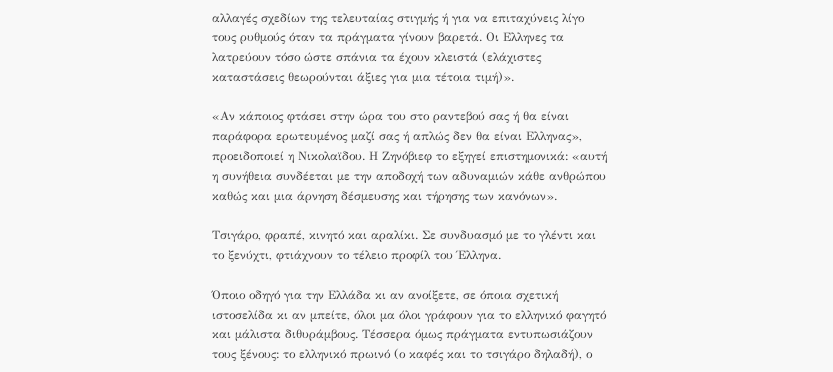αλλαγές σχεδίων της τελευταίας στιγμής ή για να επιταχύνεις λίγο τους ρυθμούς όταν τα πράγματα γίνουν βαρετά. Οι Ελληνες τα λατρεύουν τόσο ώστε σπάνια τα έχουν κλειστά (ελάχιστες καταστάσεις θεωρούνται άξιες για μια τέτοια τιμή)».

«Αν κάποιος φτάσει στην ώρα του στο ραντεβού σας ή θα είναι παράφορα ερωτευμένος μαζί σας ή απλώς δεν θα είναι Ελληνας», προειδοποιεί η Νικολαϊδου. Η Ζηνόβιεφ το εξηγεί επιστημονικά: «αυτή η συνήθεια συνδέεται με την αποδοχή των αδυναμιών κάθε ανθρώπου καθώς και μια άρνηση δέσμευσης και τήρησης των κανόνων».

Τσιγάρο, φραπέ, κινητό και αραλίκι. Σε συνδυασμό με το γλέντι και το ξενύχτι, φτιάχνουν το τέλειο προφίλ του Έλληνα.

Όποιο οδηγό για την Ελλάδα κι αν ανοίξετε, σε όποια σχετική ιστοσελίδα κι αν μπείτε, όλοι μα όλοι γράφουν για το ελληνικό φαγητό και μάλιστα διθυράμβους. Τέσσερα όμως πράγματα εντυπωσιάζουν τους ξένους: το ελληνικό πρωινό (ο καφές και το τσιγάρο δηλαδή), ο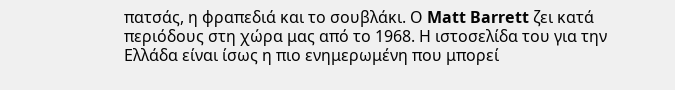πατσάς, η φραπεδιά και το σουβλάκι. Ο Matt Barrett ζει κατά περιόδους στη χώρα μας από το 1968. Η ιστοσελίδα του για την Ελλάδα είναι ίσως η πιο ενημερωμένη που μπορεί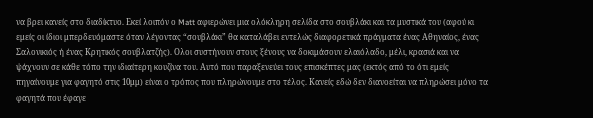να βρει κανείς στο διαδίκτυο. Εκεί λοιπόν ο Matt αφιερώνει μια ολόκληρη σελίδα στο σουβλάκι και τα μυστικά του (αφού κι εμείς οι ίδιοι μπερδευόμαστε όταν λέγοντας “σουβλάκι” θα καταλάβει εντελώς διαφορετικά πράγματα ένας Αθηναίος, ένας Σαλονικιός ή ένας Κρητικός σουβλατζής). Ολοι συστήνουν στους ξένους να δοκιμάσουν ελαιόλαδο, μέλι, κρασιά και να ψάχνουν σε κάθε τόπο την ιδιαίτερη κουζίνα του. Αυτό που παραξενεύει τους επισκέπτες μας (εκτός από το ότι εμείς πηγαίνουμε για φαγητό στις 10μμ) είναι ο τρόπος που πληρώνουμε στο τέλος. Κανείς εδώ δεν διανοείται να πληρώσει μόνο τα φαγητά που έφαγε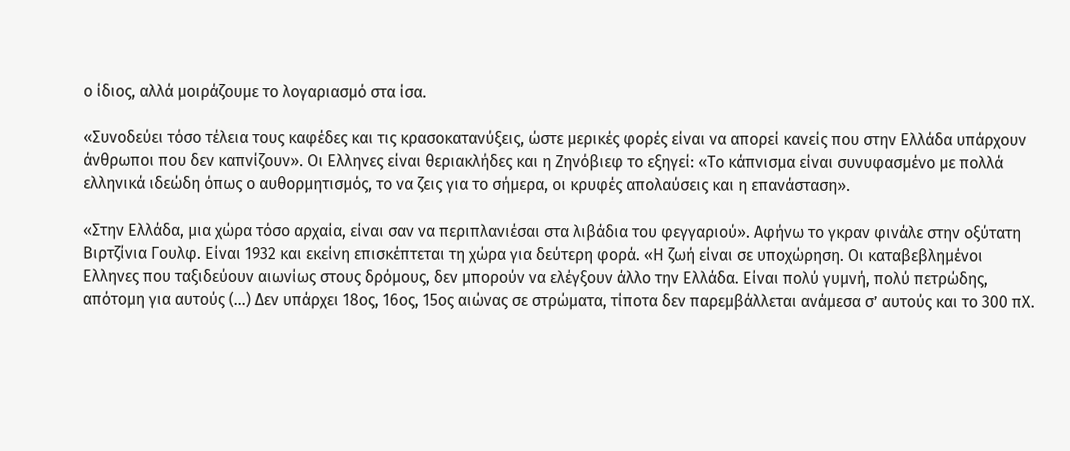ο ίδιος, αλλά μοιράζουμε το λογαριασμό στα ίσα.

«Συνοδεύει τόσο τέλεια τους καφέδες και τις κρασοκατανύξεις, ώστε μερικές φορές είναι να απορεί κανείς που στην Ελλάδα υπάρχουν άνθρωποι που δεν καπνίζουν». Οι Ελληνες είναι θεριακλήδες και η Ζηνόβιεφ το εξηγεί: «Το κάπνισμα είναι συνυφασμένο με πολλά ελληνικά ιδεώδη όπως ο αυθορμητισμός, το να ζεις για το σήμερα, οι κρυφές απολαύσεις και η επανάσταση».

«Στην Ελλάδα, μια χώρα τόσο αρχαία, είναι σαν να περιπλανιέσαι στα λιβάδια του φεγγαριού». Αφήνω το γκραν φινάλε στην οξύτατη Βιρτζίνια Γουλφ. Είναι 1932 και εκείνη επισκέπτεται τη χώρα για δεύτερη φορά. «Η ζωή είναι σε υποχώρηση. Οι καταβεβλημένοι Ελληνες που ταξιδεύουν αιωνίως στους δρόμους, δεν μπορούν να ελέγξουν άλλο την Ελλάδα. Είναι πολύ γυμνή, πολύ πετρώδης, απότομη για αυτούς (…) Δεν υπάρχει 18ος, 16ος, 15ος αιώνας σε στρώματα, τίποτα δεν παρεμβάλλεται ανάμεσα σ’ αυτούς και το 300 πΧ.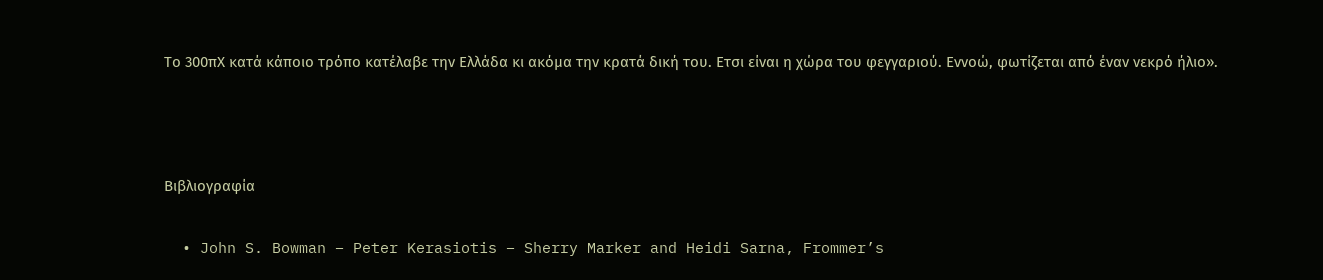Το 300πΧ κατά κάποιο τρόπο κατέλαβε την Ελλάδα κι ακόμα την κρατά δική του. Ετσι είναι η χώρα του φεγγαριού. Εννοώ, φωτίζεται από έναν νεκρό ήλιο».



Βιβλιογραφία

  • John S. Bowman – Peter Kerasiotis – Sherry Marker and Heidi Sarna, Frommer’s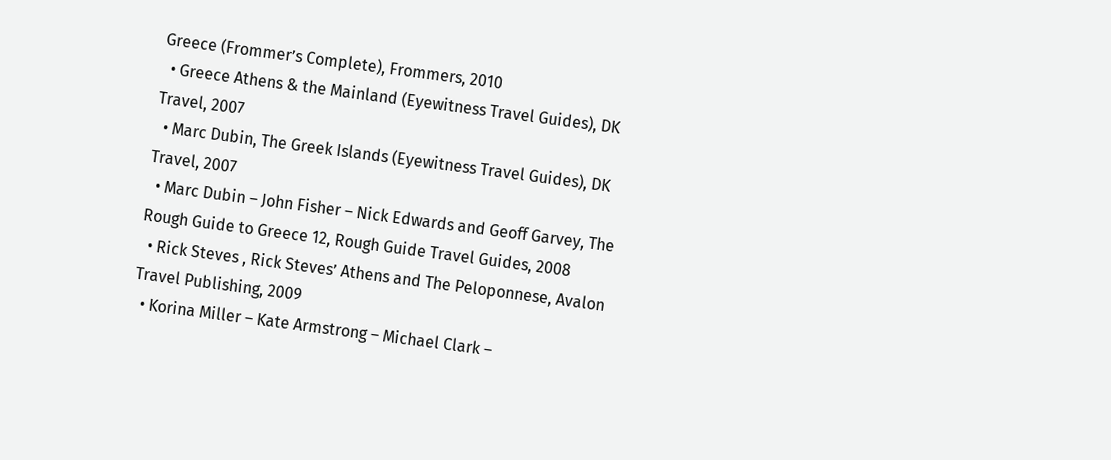Greece (Frommer’s Complete), Frommers, 2010
  • Greece Athens & the Mainland (Eyewitness Travel Guides), DK Travel, 2007
  • Marc Dubin, The Greek Islands (Eyewitness Travel Guides), DK Travel, 2007
  • Marc Dubin – John Fisher – Nick Edwards and Geoff Garvey, The Rough Guide to Greece 12, Rough Guide Travel Guides, 2008
  • Rick Steves , Rick Steves’ Athens and The Peloponnese, Avalon Travel Publishing, 2009
  • Korina Miller – Kate Armstrong – Michael Clark –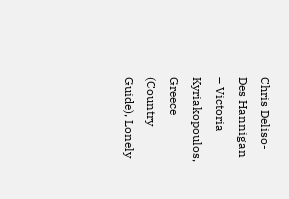Chris Deliso- Des Hannigan  – Victoria Kyriakopoulos, Greece (Country Guide), Lonely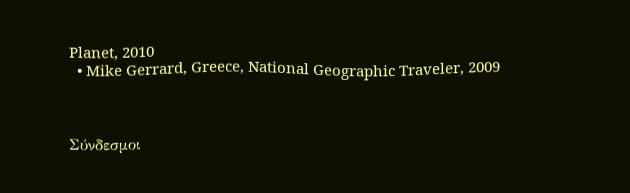Planet, 2010
  • Mike Gerrard, Greece, National Geographic Traveler, 2009



Σύνδεσμοι